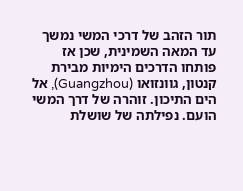תור הזהב של דרכי המשי נמשך עד המאה השמינית, שכן אז פותחו הדרכים הימיות מבירת קנטון, גוונזואו (Guangzhou), אל הים התיכון. זוהרה של דרך המשי הועם. נפילתה של שושלת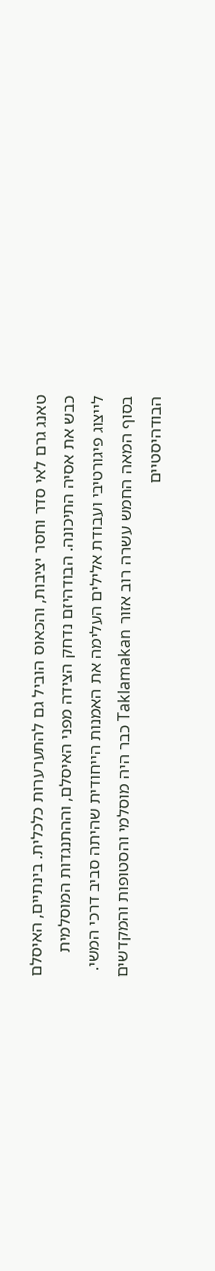טאנג גרם לאי סדר וחסר יציבות, והכאוס הוביל גם להתערערות כלכלית. בינתיים, האיסלם כבש את אסיה התיכונה. הבודהיזם נדחק הצידה מפני האיסלם, וההתנגדות המוסלמית לייצוג פיגורטיבי ועבודת אלילים העלימה את האמנות הייחודית שהיתה סביב דרכי המשי. בסוף המאה החמש עשרה רוב אזור Taklamakan כבר היה מוסלמי והסטופות והמקדשים הבודהיסטיים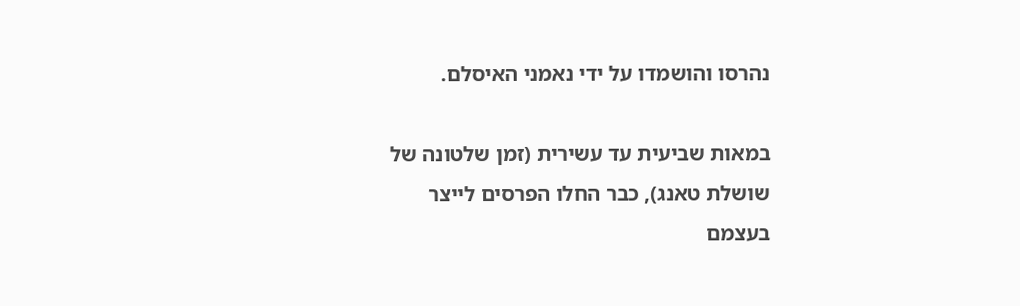נהרסו והושמדו על ידי נאמני האיסלם.

במאות שביעית עד עשירית (זמן שלטונה של שושלת טאנג), כבר החלו הפרסים לייצר בעצמם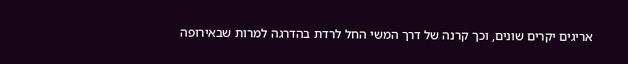אריגים יקרים שונים, וכך קרנה של דרך המשי החל לרדת בהדרגה למרות שבאירופה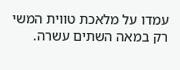עמדו על מלאכת טווית המשי רק במאה השתים עשרה.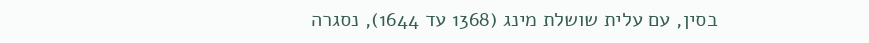בסין, עם עלית שושלת מינג (1368 עד 1644), נסגרה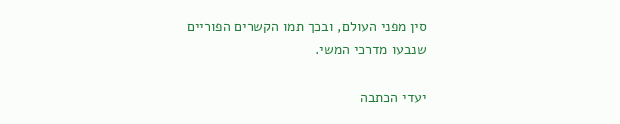סין מפני העולם, ובכך תמו הקשרים הפוריים שנבעו מדרכי המשי.

יעדי הכתבה